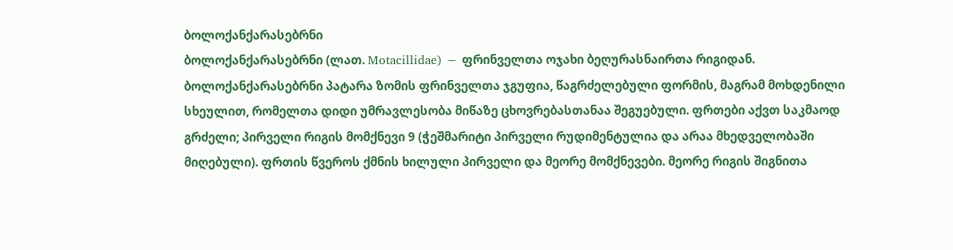ბოლოქანქარასებრნი
ბოლოქანქარასებრნი (ლათ. Motacillidae) − ფრინველთა ოჯახი ბეღურასნაირთა რიგიდან. ბოლოქანქარასებრნი პატარა ზომის ფრინველთა ჯგუფია, წაგრძელებული ფორმის, მაგრამ მოხდენილი სხეულით, რომელთა დიდი უმრავლესობა მიწაზე ცხოვრებასთანაა შეგუებული. ფრთები აქვთ საკმაოდ გრძელი; პირველი რიგის მომქნევი 9 (ჭეშმარიტი პირველი რუდიმენტულია და არაა მხედველობაში მიღებული). ფრთის წვეროს ქმნის ხილული პირველი და მეორე მომქნევები. მეორე რიგის შიგნითა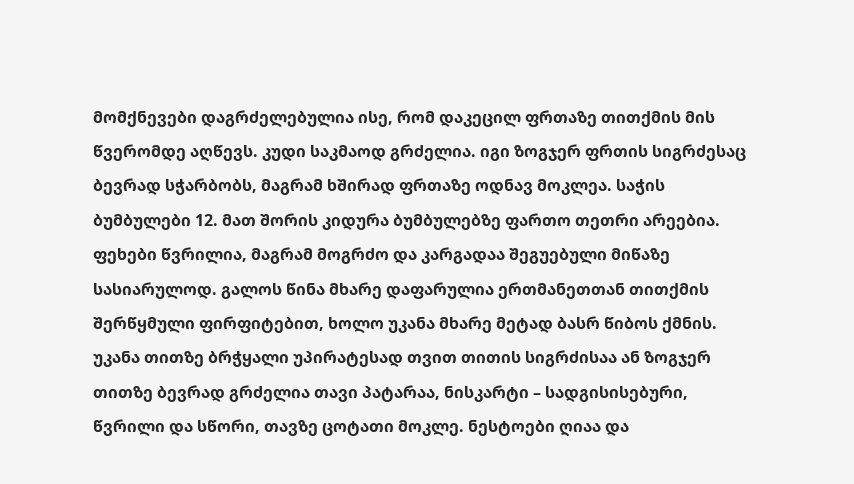მომქნევები დაგრძელებულია ისე, რომ დაკეცილ ფრთაზე თითქმის მის წვერომდე აღწევს. კუდი საკმაოდ გრძელია. იგი ზოგჯერ ფრთის სიგრძესაც ბევრად სჭარბობს, მაგრამ ხშირად ფრთაზე ოდნავ მოკლეა. საჭის ბუმბულები 12. მათ შორის კიდურა ბუმბულებზე ფართო თეთრი არეებია. ფეხები წვრილია, მაგრამ მოგრძო და კარგადაა შეგუებული მიწაზე სასიარულოდ. გალოს წინა მხარე დაფარულია ერთმანეთთან თითქმის შერწყმული ფირფიტებით, ხოლო უკანა მხარე მეტად ბასრ წიბოს ქმნის. უკანა თითზე ბრჭყალი უპირატესად თვით თითის სიგრძისაა ან ზოგჯერ თითზე ბევრად გრძელია თავი პატარაა, ნისკარტი – სადგისისებური, წვრილი და სწორი, თავზე ცოტათი მოკლე. ნესტოები ღიაა და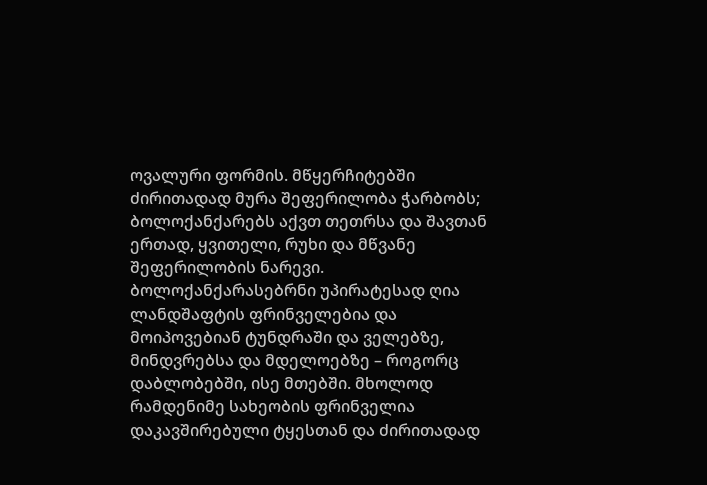ოვალური ფორმის. მწყერჩიტებში ძირითადად მურა შეფერილობა ჭარბობს; ბოლოქანქარებს აქვთ თეთრსა და შავთან ერთად, ყვითელი, რუხი და მწვანე შეფერილობის ნარევი.
ბოლოქანქარასებრნი უპირატესად ღია ლანდშაფტის ფრინველებია და მოიპოვებიან ტუნდრაში და ველებზე, მინდვრებსა და მდელოებზე – როგორც დაბლობებში, ისე მთებში. მხოლოდ რამდენიმე სახეობის ფრინველია დაკავშირებული ტყესთან და ძირითადად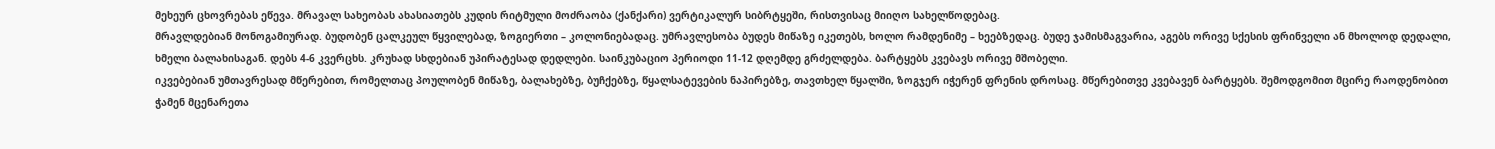მეხეურ ცხოვრებას ეწევა. მრავალ სახეობას ახასიათებს კუდის რიტმული მოძრაობა (ქანქარი) ვერტიკალურ სიბრტყეში, რისთვისაც მიიღო სახელწოდებაც.
მრავლდებიან მონოგამიურად. ბუდობენ ცალკეულ წყვილებად, ზოგიერთი – კოლონიებადაც. უმრავლესობა ბუდეს მიწაზე იკეთებს, ხოლო რამდენიმე – ხეებზედაც. ბუდე ჯამისმაგვარია, აგებს ორივე სქესის ფრინველი ან მხოლოდ დედალი, ხმელი ბალახისაგან. დებს 4-6 კვერცხს. კრუხად სხდებიან უპირატესად დედლები. საინკუბაციო პერიოდი 11-12 დღემდე გრძელდება. ბარტყებს კვებავს ორივე მშობელი.
იკვებებიან უმთავრესად მწერებით, რომელთაც პოულობენ მიწაზე, ბალახებზე, ბუჩქებზე, წყალსატევების ნაპირებზე, თავთხელ წყალში, ზოგჯერ იჭერენ ფრენის დროსაც. მწერებითვე კვებავენ ბარტყებს. შემოდგომით მცირე რაოდენობით ჭამენ მცენარეთა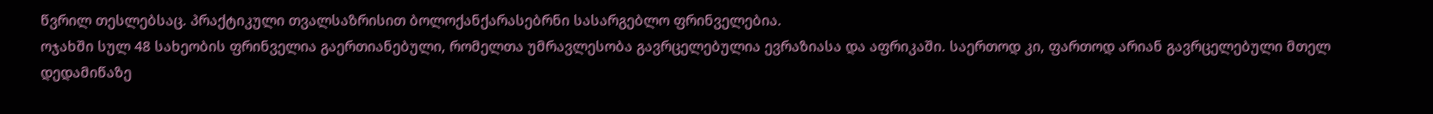წვრილ თესლებსაც. პრაქტიკული თვალსაზრისით ბოლოქანქარასებრნი სასარგებლო ფრინველებია.
ოჯახში სულ 48 სახეობის ფრინველია გაერთიანებული, რომელთა უმრავლესობა გავრცელებულია ევრაზიასა და აფრიკაში. საერთოდ კი, ფართოდ არიან გავრცელებული მთელ დედამიწაზე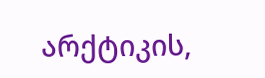არქტიკის,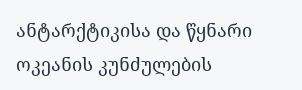ანტარქტიკისა და წყნარი ოკეანის კუნძულების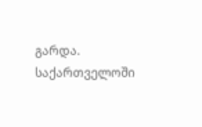გარდა. საქართველოში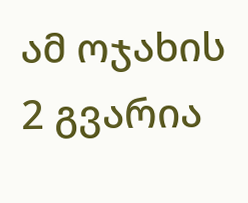ამ ოჯახის 2 გვარია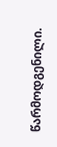წარმოდგენილი.